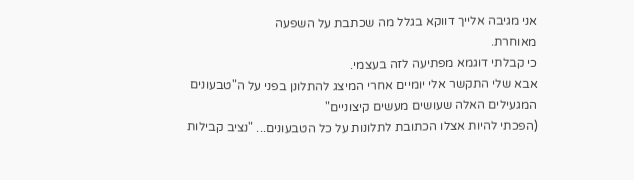אני מגיבה אלייך דווקא בגלל מה שכתבת על השפעה
מאוחרת.
כי קבלתי דוגמא מפתיעה לזה בעצמי.
אבא שלי התקשר אלי יומיים אחרי המיצג להתלונן בפני על ה"טבעונים המגעילים האלה שעושים מעשים קיצוניים"
(הפכתי להיות אצלו הכתובת לתלונות על כל הטבעונים... "נציב קבילות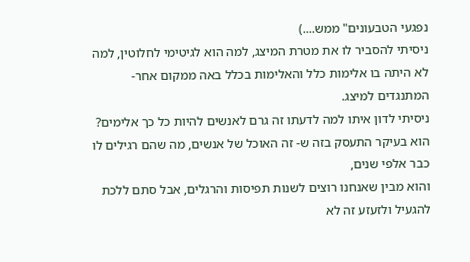נפגעי הטבעונים" ממש....)
ניסיתי להסביר לו את מטרת המיצג, למה הוא לגיטימי לחלוטין, למה לא היתה בו אלימות כלל והאלימות בכלל באה ממקום אחר- המתנגדים למיצג.
ניסיתי לדון איתו למה לדעתו זה גרם לאנשים להיות כל כך אלימים?
הוא בעיקר התעסק בזה ש- זה האוכל של אנשים, מה שהם רגילים לו כבר אלפי שנים,
והוא מבין שאנחנו רוצים לשנות תפיסות והרגלים, אבל סתם ללכת להגעיל ולזעזע זה לא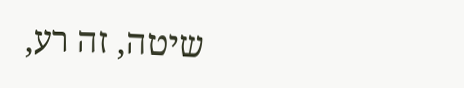שיטה, זה רע,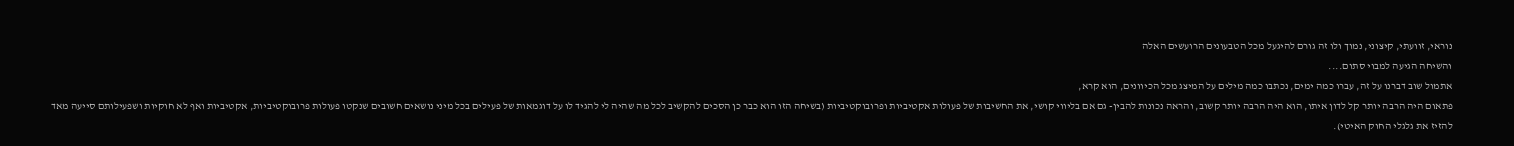נוראי, זוועתי, קיצוני, נמוך ולו זה גורם להיגעל מכל הטבעונים הרועשים האלה
והשיחה הגיעה למבוי סתום....
אתמול שוב דברנו על זה, עברו כמה ימים, נכתבו כמה מילים על המיצג מכל הכיוונים, הוא קרא,
פתאום היה הרבה יותר קל לדון איתו, הוא היה הרבה יותר קשוב, והראה נכונות להבין- גם אם בליווי קושי, את החשיבות של פעולות אקטיביות ופרובוקטיביות (בשיחה הזו הוא כבר כן הסכים להקשיב לכל מה שהיה לי להגיד לו על דוגמאות של פעילים בכל מיני נושאים חשובים שנקטו פעולות פרובוקטיביות, אקטיביות ואף לא חוקיות ושפעילותם סייעה מאד להזיז את גלגלי החוק האיטי).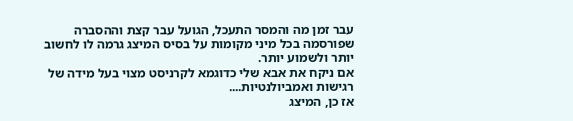עבר זמן מה והמסר התעכל, הגועל עבר קצת וההסברה שפורסמה בכל מיני מקומות על בסיס המיצג גרמה לו לחשוב יותר ולשמוע יותר.
אם ניקח את אבא שלי כדוגמא לקרניסט מצוי בעל מידה של רגישות ואמביולנטיות....
אז כן, המיצג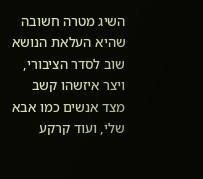השיג מטרה חשובה שהיא העלאת הנושא שוב לסדר הציבורי, ויצר איזשהו קשב מצד אנשים כמו אבא שלי, ועוד קרקע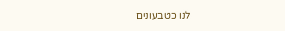לנו כטבעונים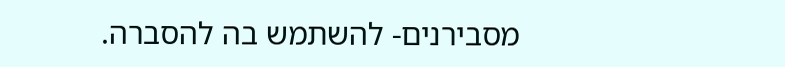מסבירנים- להשתמש בה להסברה.